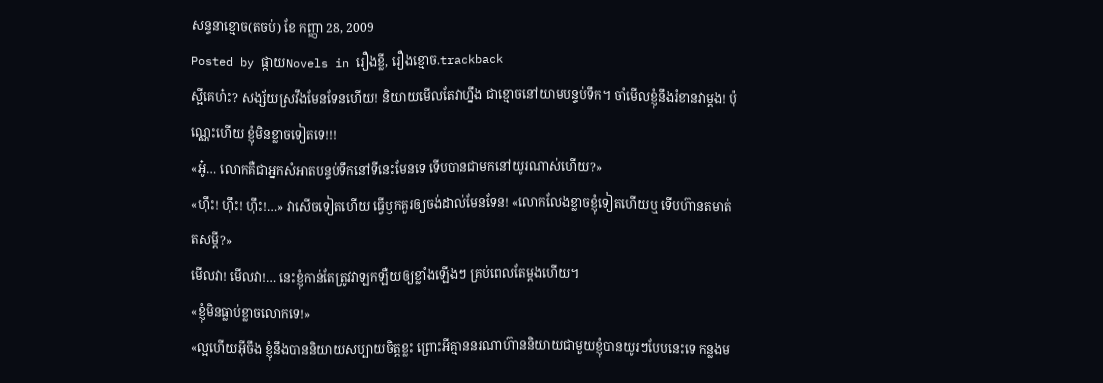សន្ទនាខ្មោច(តចប់) ខែ កញ្ញា 28, 2009
Posted by ផ្កាយNovels in រឿងខ្លី, រឿងខ្មោច.trackback
ស្អីគេហ៎ះ? សង្ស័យស្រវឹងមែនទែនហើយ! និយាយមើលតែវាហ្នឹង ជាខ្មោចនៅយាមបន្ទប់ទឹក។ ចាំមើលខ្ញុំនឹងរំខានវាម្តង! ប៉ុណ្ណេះហើយ ខ្ញុំមិនខ្លាចទៀតទេ!!!
«អូ៎… លោកគឺជាអ្នកសំអាតបន្ទប់ទឹកនៅទីនេះមែនទេ ទើបបានជាមកនៅយូរណាស់ហើយ?»
«ហ៊ឹះ! ហ៊ឹះ! ហ៊ឹះ!…» វាសើចទៀតហើយ ធ្វើឫកគួរឲ្យចង់ដាល់មែនទែន! «លោកលែងខ្លាចខ្ញុំទៀតហើយឬ ទើបហ៊ានតមាត់តសម្តី?»
មើលវា! មើលវា!… នេះខ្ញុំកាន់តែត្រូវវាឡកឡឺយឲ្យខ្លាំងឡើងៗ គ្រប់ពេលតែម្តងហើយ។
«ខ្ញុំមិនធ្លាប់ខ្លាចលោកទេ!»
«ល្អហើយអ៊ីចឹង ខ្ញុំនឹងបាននិយាយសប្បាយចិត្តខ្លះ ព្រោះអីគ្មាននរណាហ៊ាននិយាយជាមួយខ្ញុំបានយូរៗបែបនេះទេ កន្លងម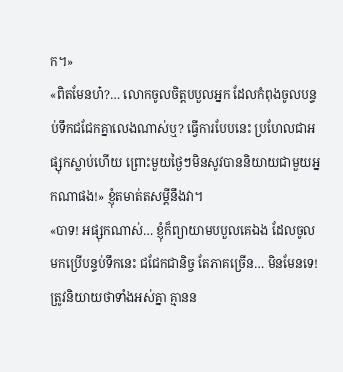ក។»
«ពិតមែនហ៎?… លោកចូលចិត្តបបួលអ្នក ដែលកំពុងចូលបន្ទប់ទឹកជជែកគ្នាលេងណាស់ឬ? ធ្វើការបែបនេះ ប្រហែលជាអផ្សុកស្លាប់ហើយ ព្រោះមួយថ្ងៃៗមិនសូវបាននិយាយជាមួយអ្នកណាផង!» ខ្ញុំតមាត់តសម្តីនឹងវា។
«បាទ! អផ្សុកណាស់… ខ្ញុំក៏ព្យាយាមបបួលគេឯង ដែលចូលមកប្រើបន្ទប់ទឹកនេះ ជជែកជានិច្ច តែភាគច្រើន… មិនមែនទេ! ត្រូវនិយាយថាទាំងអស់គ្នា គ្មានន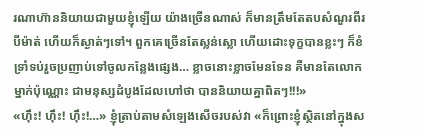រណាហ៊ាននិយាយជាមួយខ្ញុំឡើយ យ៉ាងច្រើនណាស់ ក៏មានត្រឹមតែតបសំណួរពីរបីម៉ាត់ ហើយក៏ស្ងាត់ៗទៅ។ ពួកគេច្រើនតែស្លន់ស្លោ ហើយដោះទុក្ខបានខ្លះៗ ក៏ខំទ្រាំទប់រួចប្រញាប់ទៅចូលកន្លែងផ្សេង… ខ្លាចនោះខ្លាចមែនទែន គឺមានតែលោកម្នាក់ប៉ុណ្ណោះ ជាមនុស្សដំបូងដែលហៅថា បាននិយាយគ្នាពិតៗ!!!»
«ហ៊ឹះ! ហ៊ឹះ! ហ៊ឹះ!…» ខ្ញុំត្រាប់តាមសំឡេងសើចរបស់វា «ក៏ព្រោះខ្ញុំស្ថិតនៅក្នុងស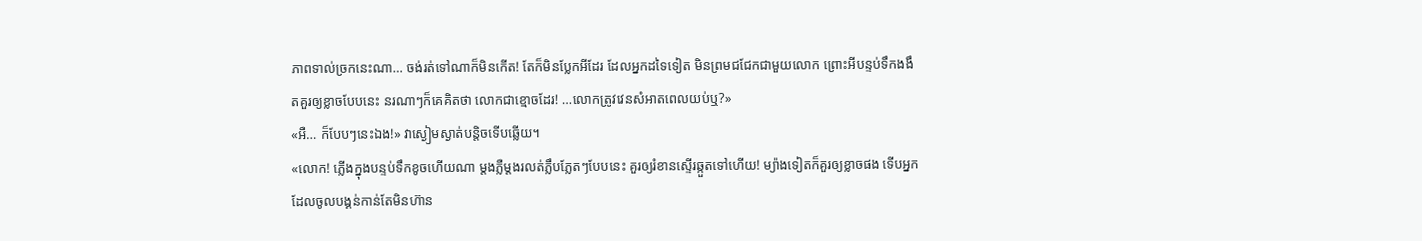ភាពទាល់ច្រកនេះណា… ចង់រត់ទៅណាក៏មិនកើត! តែក៏មិនប្លែកអីដែរ ដែលអ្នកដទៃទៀត មិនព្រមជជែកជាមួយលោក ព្រោះអីបន្ទប់ទឹកងងឹតគួរឲ្យខ្លាចបែបនេះ នរណាៗក៏គេគិតថា លោកជាខ្មោចដែរ! …លោកត្រូវវេនសំអាតពេលយប់ឬ?»
«អឺ… ក៏បែបៗនេះឯង!» វាស្ងៀមស្ងាត់បន្តិចទើបឆ្លើយ។
«លោក! ភ្លើងក្នុងបន្ទប់ទឹកខូចហើយណា ម្តងភ្លឺម្តងរលត់ភ្លឹបភ្លែតៗបែបនេះ គួរឲ្យរំខានស្ទើរឆ្កួតទៅហើយ! ម្យ៉ាងទៀតក៏គួរឲ្យខ្លាចផង ទើបអ្នកដែលចូលបង្គន់កាន់តែមិនហ៊ាន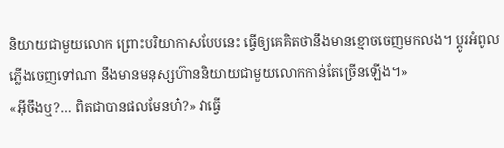និយាយជាមួយលោក ព្រោះបរិយាកាសបែបនេះ ធ្វើឲ្យគេគិតថានឹងមានខ្មោចចេញមកលង។ ប្តូរអំពូលភ្លើងចេញទៅណា នឹងមានមនុស្សហ៊ាននិយាយជាមួយលោកកាន់តែច្រើនឡើង។»
«អ៊ីចឹងឬ?… ពិតជាបានផលមែនហ៎?» វាធ្វើ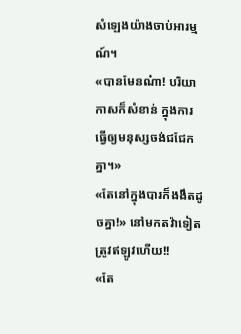សំឡេងយ៉ាងចាប់អារម្មណ៍។
«បានមែនណ៎ា! បរិយាកាសក៏សំខាន់ ក្នុងការធ្វើឲ្យមនុស្សចង់ជជែកគ្នា។»
«តែនៅក្នុងបារក៏ងងឹតដូចគ្នា!» នៅមកតវ៉ាទៀត ត្រូវឥឡូវហើយ!!
«តែ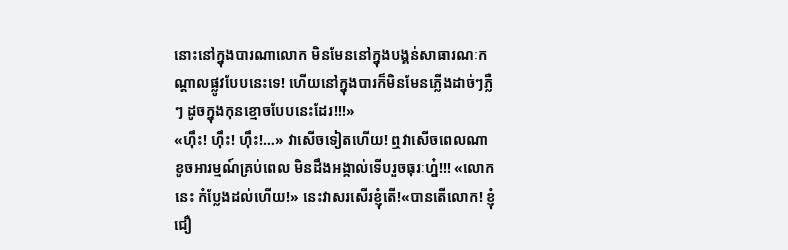នោះនៅក្នុងបារណាលោក មិនមែននៅក្នុងបង្គន់សាធារណៈកណ្តាលផ្លូវបែបនេះទេ! ហើយនៅក្នុងបារក៏មិនមែនភ្លើងដាច់ៗភ្លឺៗ ដូចក្នុងកុនខ្មោចបែបនេះដែរ!!!»
«ហ៊ឹះ! ហ៊ឹះ! ហ៊ឹះ!…» វាសើចទៀតហើយ! ឮវាសើចពេលណា ខូចអារម្មណ៍គ្រប់ពេល មិនដឹងអង្កាល់ទើបរួចធុរៈហ្ន៎!!! «លោកនេះ កំប្លែងដល់ហើយ!» នេះវាសរសើរខ្ញុំតើ!«បានតើលោក! ខ្ញុំជឿ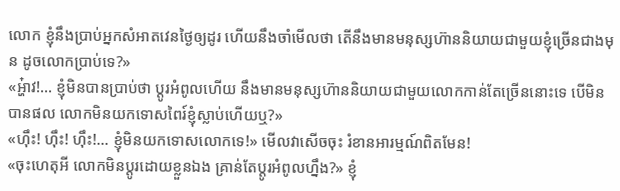លោក ខ្ញុំនឹងប្រាប់អ្នកសំអាតវេនថ្ងៃឲ្យដូរ ហើយនឹងចាំមើលថា តើនឹងមានមនុស្សហ៊ាននិយាយជាមួយខ្ញុំច្រើនជាងមុន ដូចលោកប្រាប់ទេ?»
«អ្ហ៎ាវ!… ខ្ញុំមិនបានប្រាប់ថា ប្តូរអំពូលហើយ នឹងមានមនុស្សហ៊ាននិយាយជាមួយលោកកាន់តែច្រើននោះទេ បើមិនបានផល លោកមិនយកទោសពៃរ៍ខ្ញុំស្លាប់ហើយឬ?»
«ហ៊ឹះ! ហ៊ឹះ! ហ៊ឹះ!… ខ្ញុំមិនយកទោសលោកទេ!» មើលវាសើចចុះ រំខានអារម្មណ៍ពិតមែន!
«ចុះហេតុអី លោកមិនប្តូរដោយខ្លួនឯង គ្រាន់តែប្តូរអំពូលហ្នឹង?» ខ្ញុំ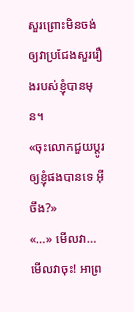សួរព្រោះមិនចង់ឲ្យវាប្រជែងសួររឿងរបស់ខ្ញុំបានមុន។
«ចុះលោកជួយប្តូរឲ្យខ្ញុំផងបានទេ អ៊ីចឹង?»
«…» មើលវា… មើលវាចុះ! អាព្រ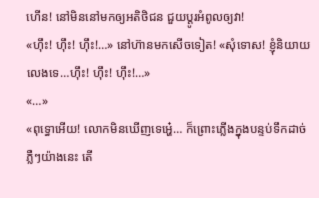ហើន! នៅមិននៅមកឲ្យអតិថិជន ជួយប្តូរអំពូលឲ្យវា!
«ហ៊ឹះ! ហ៊ឹះ! ហ៊ឹះ!…» នៅហ៊ានមកសើចទៀត! «សុំទោស! ខ្ញុំនិយាយលេងទេ…ហ៊ឹះ! ហ៊ឹះ! ហ៊ឹះ!…»
«…»
«ពុទ្ធោអើយ! លោកមិនឃើញទេអ្ហេ៎… ក៏ព្រោះភ្លើងក្នុងបន្ទប់ទឹកដាច់ភ្លឺៗយ៉ាងនេះ តើ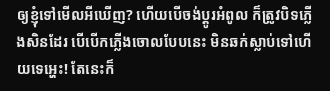ឲ្យខ្ញុំទៅមើលអីឃើញ? ហើយបើចង់ប្តូរអំពូល ក៏ត្រូវបិទភ្លើងសិនដែរ បើបើកភ្លើងចោលបែបនេះ មិនឆក់ស្លាប់ទៅហើយទេអ្ហេះ! តែនេះក៏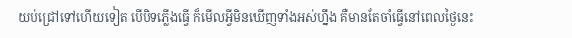យប់ជ្រៅទៅហើយទៀត បើបិទភ្លើងធ្វើ ក៏មើលអ្វីមិនឃើញទាំងអស់ហ្នឹង គឺមានតែចាំធ្វើនៅពេលថ្ងៃនេះ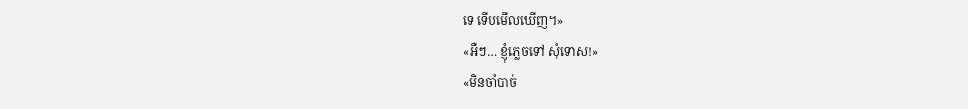ទេ ទើបមើលឃើញ។»
«អឺៗ… ខ្ញុំភ្លេចទៅ សុំទោស!»
«មិនចាំបាច់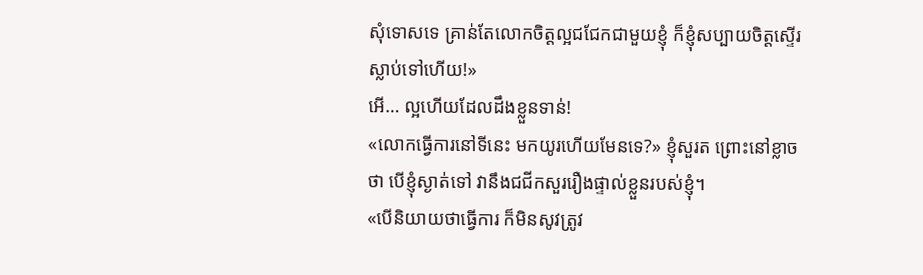សុំទោសទេ គ្រាន់តែលោកចិត្តល្អជជែកជាមួយខ្ញុំ ក៏ខ្ញុំសប្បាយចិត្តស្ទើរស្លាប់ទៅហើយ!»
អើ… ល្អហើយដែលដឹងខ្លួនទាន់!
«លោកធ្វើការនៅទីនេះ មកយូរហើយមែនទេ?» ខ្ញុំសួរត ព្រោះនៅខ្លាចថា បើខ្ញុំស្ងាត់ទៅ វានឹងជជីកសួររឿងផ្ទាល់ខ្លួនរបស់ខ្ញុំ។
«បើនិយាយថាធ្វើការ ក៏មិនសូវត្រូវ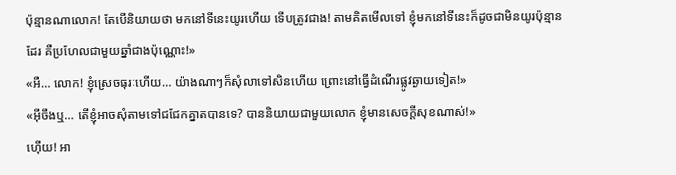ប៉ុន្មានណាលោក! តែបើនិយាយថា មកនៅទីនេះយូរហើយ ទើបត្រូវជាង! តាមគិតមើលទៅ ខ្ញុំមកនៅទីនេះក៏ដូចជាមិនយូរប៉ុន្មានដែរ គឺប្រហែលជាមួយឆ្នាំជាងប៉ុណ្ណោះ!»
«អឺ… លោក! ខ្ញុំស្រេចធុរៈហើយ… យ៉ាងណាៗក៏សុំលាទៅសិនហើយ ព្រោះនៅធ្វើដំណើរផ្លូវឆ្ងាយទៀត!»
«អ៊ីចឹងឬ… តើខ្ញុំអាចសុំតាមទៅជជែកគ្នាតបានទេ? បាននិយាយជាមួយលោក ខ្ញុំមានសេចក្តីសុខណាស់!»
ហ៊ើយ! អា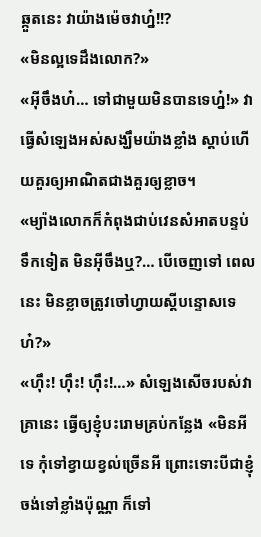ឆ្កួតនេះ វាយ៉ាងម៉េចវាហ្ន៎!!?
«មិនល្អទេដឹងលោក?»
«អ៊ីចឹងហ៎… ទៅជាមួយមិនបានទេហ្ន៎!» វាធ្វើសំឡេងអស់សង្ឃឹមយ៉ាងខ្លាំង ស្តាប់ហើយគួរឲ្យអាណិតជាងគួរឲ្យខ្លាច។
«ម្យ៉ាងលោកក៏កំពុងជាប់វេនសំអាតបន្ទប់ទឹកទៀត មិនអ៊ីចឹងឬ?… បើចេញទៅ ពេលនេះ មិនខ្លាចត្រូវចៅហ្វាយស្តីបន្ទោសទេហ៎?»
«ហ៊ឹះ! ហ៊ឹះ! ហ៊ឹះ!…» សំឡេងសើចរបស់វាគ្រានេះ ធ្វើឲ្យខ្ញុំបះរោមគ្រប់កន្លែង «មិនអីទេ កុំទៅខ្វាយខ្វល់ច្រើនអី ព្រោះទោះបីជាខ្ញុំចង់ទៅខ្លាំងប៉ុណ្ណា ក៏ទៅ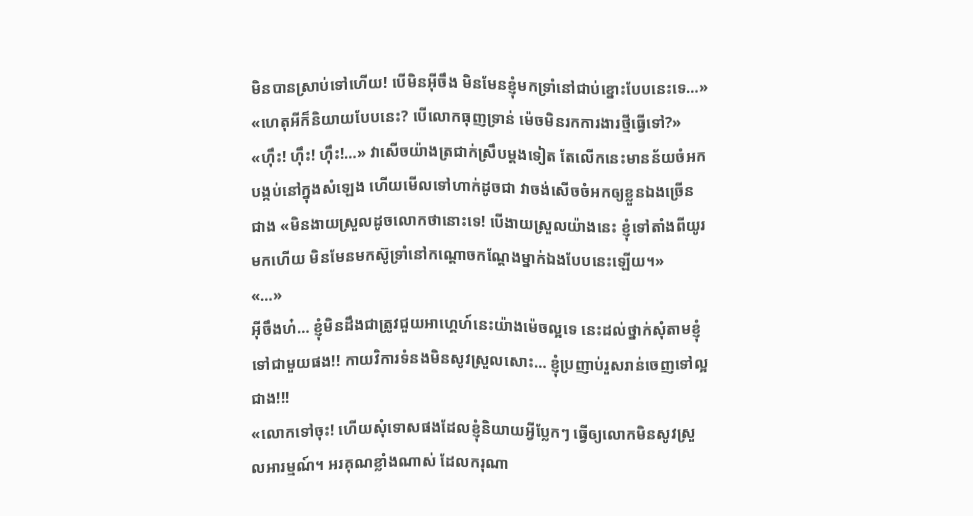មិនបានស្រាប់ទៅហើយ! បើមិនអ៊ីចឹង មិនមែនខ្ញុំមកទ្រាំនៅជាប់ខ្នោះបែបនេះទេ…»
«ហេតុអីក៏និយាយបែបនេះ? បើលោកធុញទ្រាន់ ម៉េចមិនរកការងារថ្មីធ្វើទៅ?»
«ហ៊ឹះ! ហ៊ឹះ! ហ៊ឹះ!…» វាសើចយ៉ាងត្រជាក់ស្រឹបម្តងទៀត តែលើកនេះមានន័យចំអកបង្កប់នៅក្នុងសំឡេង ហើយមើលទៅហាក់ដូចជា វាចង់សើចចំអកឲ្យខ្លួនឯងច្រើនជាង «មិនងាយស្រួលដូចលោកថានោះទេ! បើងាយស្រួលយ៉ាងនេះ ខ្ញុំទៅតាំងពីយូរមកហើយ មិនមែនមកស៊ូទ្រាំនៅកណ្តោចកណ្តែងម្នាក់ឯងបែបនេះឡើយ។»
«…»
អ៊ីចឹងហ៎… ខ្ញុំមិនដឹងជាត្រូវជួយអាហ្គេហ៍នេះយ៉ាងម៉េចល្អទេ នេះដល់ថ្នាក់សុំតាមខ្ញុំទៅជាមួយផង!! កាយវិការទំនងមិនសូវស្រួលសោះ… ខ្ញុំប្រញាប់រួសរាន់ចេញទៅល្អជាង!!!
«លោកទៅចុះ! ហើយសុំទោសផងដែលខ្ញុំនិយាយអ្វីប្លែកៗ ធ្វើឲ្យលោកមិនសូវស្រួលអារម្មណ៍។ អរគុណខ្លាំងណាស់ ដែលករុណា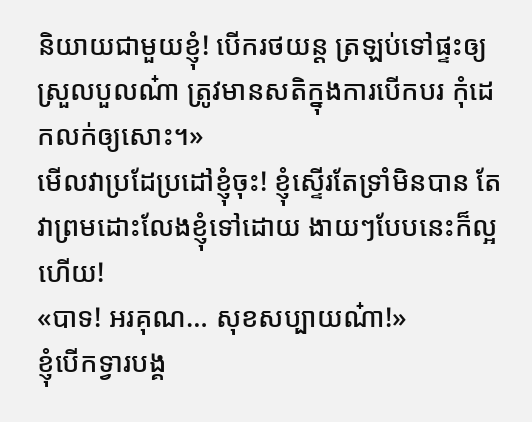និយាយជាមួយខ្ញុំ! បើករថយន្ត ត្រឡប់ទៅផ្ទះឲ្យស្រួលបួលណ៎ា ត្រូវមានសតិក្នុងការបើកបរ កុំដេកលក់ឲ្យសោះ។»
មើលវាប្រដែប្រដៅខ្ញុំចុះ! ខ្ញុំស្ទើរតែទ្រាំមិនបាន តែវាព្រមដោះលែងខ្ញុំទៅដោយ ងាយៗបែបនេះក៏ល្អហើយ!
«បាទ! អរគុណ… សុខសប្បាយណ៎ា!»
ខ្ញុំបើកទ្វារបង្គ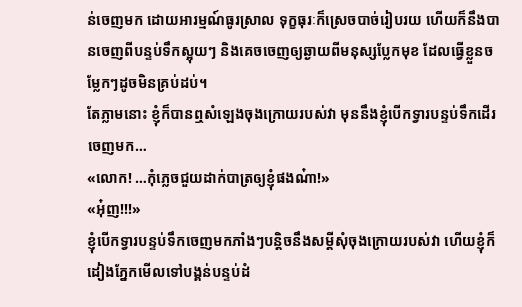ន់ចេញមក ដោយអារម្មណ៍ធូរស្រាល ទុក្ខធុរៈក៏ស្រេចបាច់រៀបរយ ហើយក៏នឹងបានចេញពីបន្ទប់ទឹកស្អុយៗ និងគេចចេញឲ្យឆ្ងាយពីមនុស្សប្លែកមុខ ដែលធ្វើខ្លួនចម្លែកៗដូចមិនគ្រប់ដប់។
តែភ្លាមនោះ ខ្ញុំក៏បានឮសំឡេងចុងក្រោយរបស់វា មុននឹងខ្ញុំបើកទ្វារបន្ទប់ទឹកដើរចេញមក…
«លោក! …កុំភ្លេចជួយដាក់បាត្រឲ្យខ្ញុំផងណ៎ា!»
«អុ៎ញ!!!»
ខ្ញុំបើកទ្វារបន្ទប់ទឹកចេញមកភាំងៗបន្តិចនឹងសម្តីសុំចុងក្រោយរបស់វា ហើយខ្ញុំក៏ដៀងភ្នែកមើលទៅបង្គន់បន្ទប់ដំ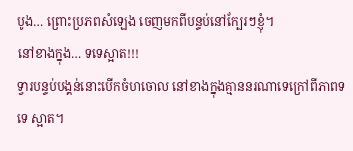បូង… ព្រោះប្រភពសំឡេង ចេញមកពីបន្ទប់នៅក្បែរៗខ្ញុំ។
នៅខាងក្នុង… ទទេស្អាត!!!
ទ្វារបន្ទប់បង្គន់នោះបើកចំហចោល នៅខាងក្នុងគ្មាននរណាទេក្រៅពីភាពទទេ ស្អាត។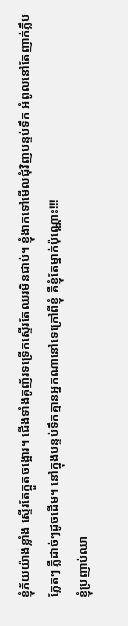ខ្ញុំភ័យយ៉ាងខ្លាំង ស្ទើរតែក្អួតចង្អោរ។ ជើងទាំងគូញ័រទទ្រើកស្ទើរតែឈរមិនជាប់។ ខ្ញុំងាកទៅមើលជុំវិញបន្ទប់ទឹក អំពូលនៅតែញាក់ភ្លឹបភ្លែតៗ ភ្លឺដាច់ៗដូចដើម។ នៅក្នុងបន្ទប់ទឹកគ្មានអ្នកណានៅទេក្រៅពីខ្ញុំ គឺខ្ញុំតែម្នាក់ប៉ុណ្ណោះ!!!
ខ្ញុំប្រញាប់ឈា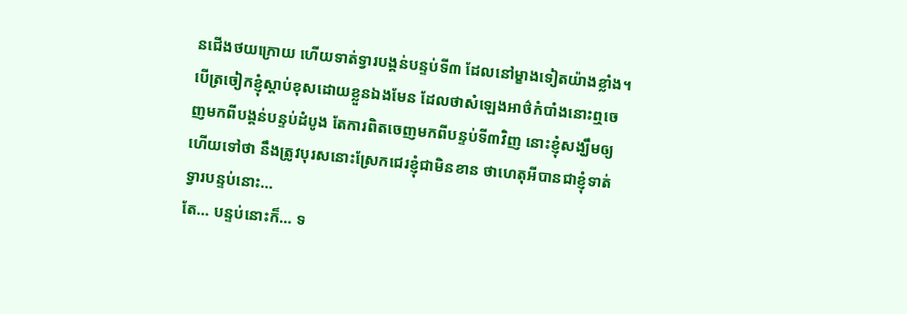នជើងថយក្រោយ ហើយទាត់ទ្វារបង្គន់បន្ទប់ទី៣ ដែលនៅម្ខាងទៀតយ៉ាងខ្លាំង។ បើត្រចៀកខ្ញុំស្តាប់ខុសដោយខ្លួនឯងមែន ដែលថាសំឡេងអាថ៌កំបាំងនោះឮចេញមកពីបង្គន់បន្ទប់ដំបូង តែការពិតចេញមកពីបន្ទប់ទី៣វិញ នោះខ្ញុំសង្ឃឹមឲ្យហើយទៅថា នឹងត្រូវបុរសនោះស្រែកជេរខ្ញុំជាមិនខាន ថាហេតុអីបានជាខ្ញុំទាត់ទ្វារបន្ទប់នោះ…
តែ… បន្ទប់នោះក៏… ទ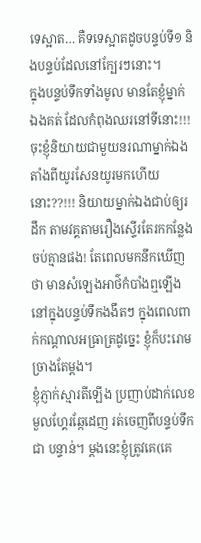ទេស្អាត… គឺទទេស្អាតដូចបន្ទប់ទី១ និងបន្ទប់ដែលនៅក្បែរៗនោះ។
ក្នុងបន្ទប់ទឹកទាំងមូល មានតែខ្ញុំម្នាក់ឯងគត់ ដែលកំពុងឈរនៅទីនោះ!!!
ចុះខ្ញុំនិយាយជាមួយនរណាម្នាក់ឯង តាំងពីយូរសែនយូរមកហើយនោះ??!!! និយាយម្នាក់ឯងជាប់ឲ្យរដឹក តាមវគ្គតាមរឿងស្ទើរតែរកកន្លែងចប់គ្មានផង! តែពេលមកនឹកឃើញថា មានសំឡេងអាថ៌កំបាំងឮឡើងនៅក្នុងបន្ទប់ទឹកងងឹតៗ ក្នុងពេលពាក់កណ្តាលអធ្រាត្រដូច្នេះ ខ្ញុំក៏បះរោមច្រាងតែម្តង។
ខ្ញុំភ្ញាក់ស្មារតីឡើង ប្រញាប់ដាក់លេខមួលហ្គែរឆ្កែដេញ រត់ចេញពីបន្ទប់ទឹកជា បន្ទាន់។ ម្តងនេះខ្ញុំត្រូវគេ(គេ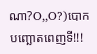ណា?O,,O?)បោកបញ្ឆោតពេញទី!!!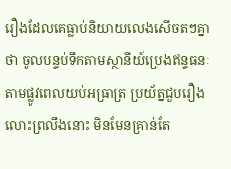រឿងដែលគេធ្លាប់និយាយលេងសើចតៗគ្នាថា ចូលបន្ទប់ទឹកតាមស្ថានីយ៍ប្រេងឥន្ទធនៈតាមផ្លូវពេលយប់អធ្រាត្រ ប្រយ័ត្នជួបរឿងលោះព្រលឹងនោះ មិនមែនគ្រាន់តែ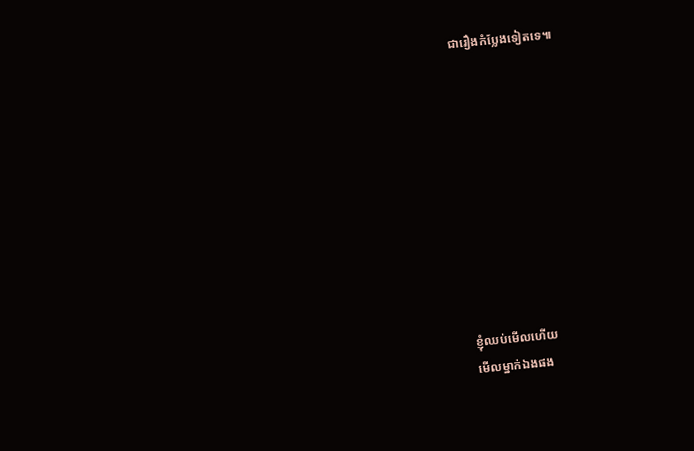ជារឿងកំប្លែងទៀតទេ៕










ខ្ញុំឈប់មើលហើយ
មើលម្នាក់ឯងផង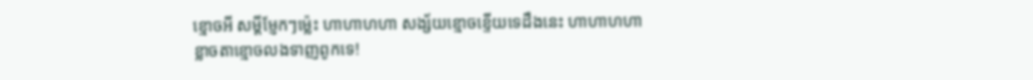ខ្មោចអី សម្តីម្ញែកៗម៉្លេះ ហាហាហហា សង្ស័យខ្មោចខ្ទើយទេដឹងនេះ ហាហាហហា
ខ្លាចតាខ្មោចលងទាញពូកទេ!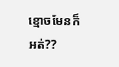ខ្មោចមែនក៏អត់??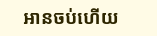អានចប់ហើយ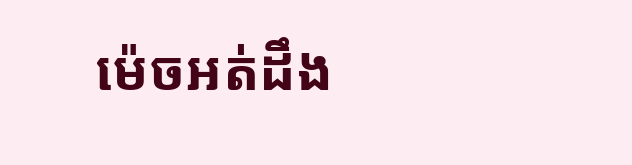ម៉េចអត់ដឹង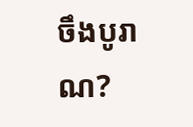ចឹងបូរាណ?